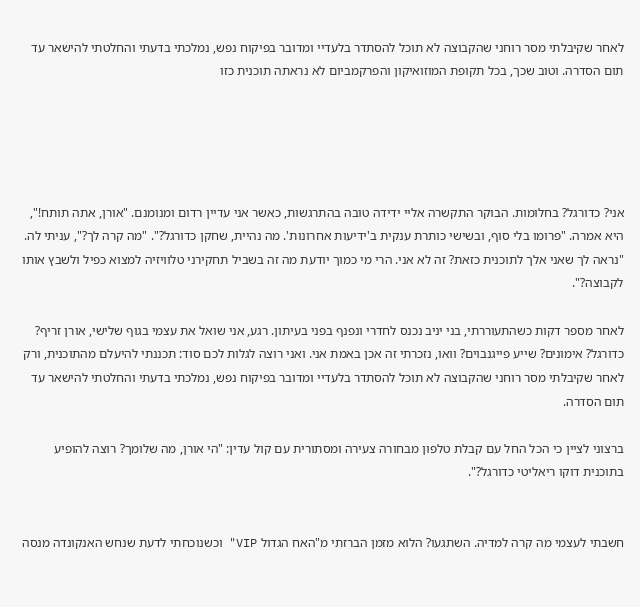לאחר שקיבלתי מסר רוחני שהקבוצה לא תוכל להסתדר בלעדיי ומדובר בפיקוח נפש, נמלכתי בדעתי והחלטתי להישאר עד תום הסדרה. וטוב שכך, בכל תקופת המוזואיקון והפרקמביום לא נראתה תוכנית כזו





אני? כדורגל? בחלומות. הבוקר התקשרה אליי ידידה טובה בהתרגשות, כאשר אני עדיין רדום ומנומנם. "אורן, אתה תותח!", היא אמרה. "פרומו בלי סוף, ובשישי כותרת ענקית ב'ידיעות אחרונות'. מה נהיית, שחקן כדורגל?". "מה קרה לך?", עניתי לה. "נראה לך שאני אלך לתוכנית כזאת? זה לא אני. הרי מי כמוך יודעת מה זה בשביל תחקירני טלוויזיה למצוא כפיל ולשבץ אותו לקבוצה?".

לאחר מספר דקות כשהתעוררתי, בני יניב נכנס לחדרי ונפנף בפני בעיתון. רגע, אני שואל את עצמי בגוף שלישי, אורן זריף? כדורגל? אימונים? שייע פייגנבוים? וואו, נזכרתי זה אכן באמת אני. ואני רוצה לגלות לכם סוד: תכננתי להיעלם מהתוכנית, ורק לאחר שקיבלתי מסר רוחני שהקבוצה לא תוכל להסתדר בלעדיי ומדובר בפיקוח נפש, נמלכתי בדעתי והחלטתי להישאר עד תום הסדרה.

ברצוני לציין כי הכל החל עם קבלת טלפון מבחורה צעירה ומסתורית עם קול עדין: "הי אורן, מה שלומך? רוצה להופיע בתוכנית דוקו ריאליטי כדורגל?".


חשבתי לעצמי מה קרה למדיה. השתגעו? הלוא מזמן הברזתי מ"האח הגדול VIP" וכשנוכחתי לדעת שנחש האנקונדה מנסה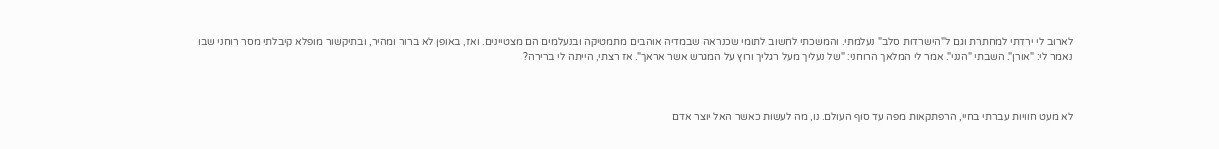לארוב לי ירדתי למחתרת וגם ל"הישרדות סלב" נעלמתי. והמשכתי לחשוב לתומי שכנראה שבמדיה אוהבים מתמטיקה ובנעלמים הם מצטיינים. ואז, באופן לא ברור ומהיר, ובתיקשור מופלא קיבלתי מסר רוחני שבו נאמר לי: "אורן". השבתי "הנני". אמר לי המלאך הרוחני: "של נעליך מעל רגליך ורוץ על המגרש אשר אראך". אז רצתי, הייתה לי ברירה?



לא מעט חוויות עברתי בחיי, הרפתקאות מפה עד סוף העולם. נו, מה לעשות כאשר האל יוצר אדם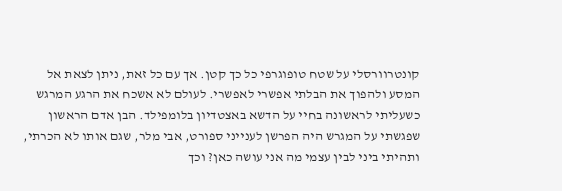קונטרוורסלי על שטח טופוגרפי כל כך קטן. אך עם כל זאת, ניתן לצאת אל המסע ולהפוך את הבלתי אפשרי לאפשרי. לעולם לא אשכח את הרגע המרגש כשעליתי לראשונה בחיי על הדשא באצטדיון בלומפילד. הבן אדם הראשון שפגשתי על המגרש היה הפרשן לענייני ספורט, אבי מלר, שגם אותו לא הכרתי, ותהיתי ביני לבין עצמי מה אני עושה כאן? וכך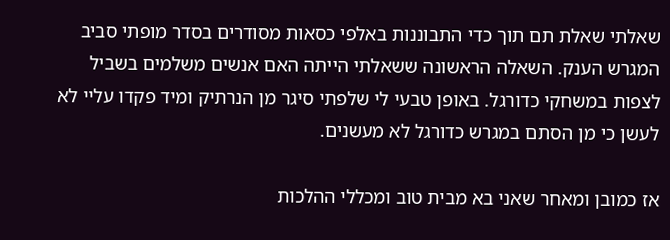שאלתי שאלת תם תוך כדי התבוננות באלפי כסאות מסודרים בסדר מופתי סביב המגרש הענק. השאלה הראשונה ששאלתי הייתה האם אנשים משלמים בשביל לצפות במשחקי כדורגל. באופן טבעי לי שלפתי סיגר מן הנרתיק ומיד פקדו עליי לא לעשן כי מן הסתם במגרש כדורגל לא מעשנים.

אז כמובן ומאחר שאני בא מבית טוב ומכללי ההלכות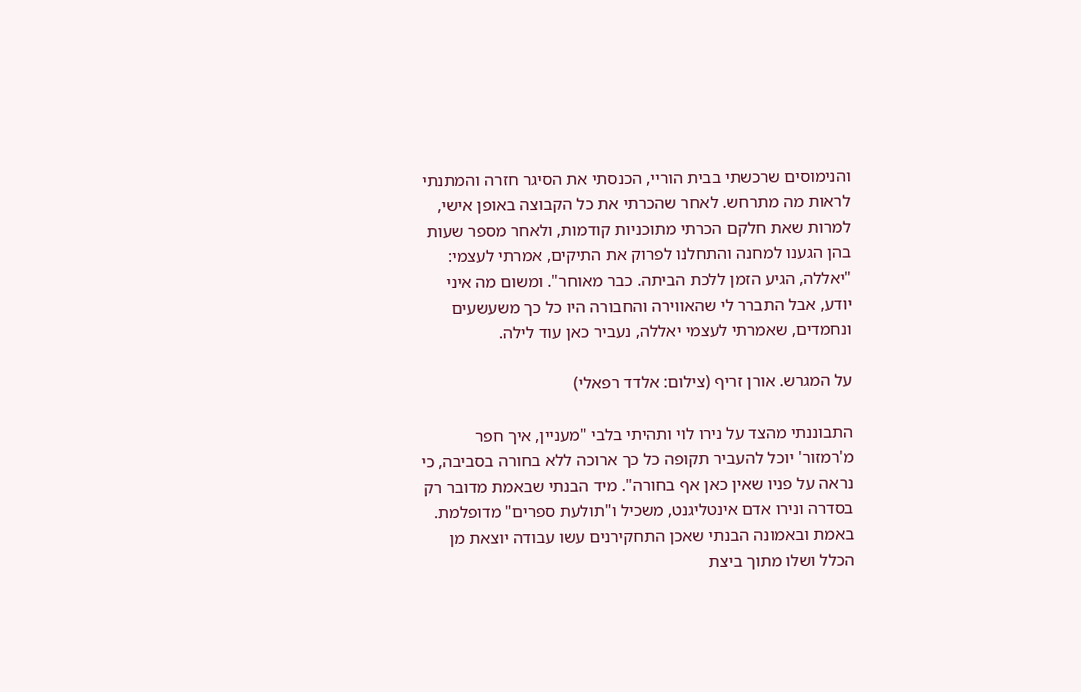והנימוסים שרכשתי בבית הוריי, הכנסתי את הסיגר חזרה והמתנתי לראות מה מתרחש. לאחר שהכרתי את כל הקבוצה באופן אישי, למרות שאת חלקם הכרתי מתוכניות קודמות, ולאחר מספר שעות בהן הגענו למחנה והתחלנו לפרוק את התיקים, אמרתי לעצמי: "יאללה, הגיע הזמן ללכת הביתה. כבר מאוחר". ומשום מה איני יודע, אבל התברר לי שהאווירה והחבורה היו כל כך משעשעים ונחמדים, שאמרתי לעצמי יאללה, נעביר כאן עוד לילה.

על המגרש. אורן זריף (צילום: אלדד רפאלי)

התבוננתי מהצד על נירו לוי ותהיתי בלבי "מעניין, איך חפר מ'רמזור' יוכל להעביר תקופה כל כך ארוכה ללא בחורה בסביבה, כי נראה על פניו שאין כאן אף בחורה". מיד הבנתי שבאמת מדובר רק בסדרה ונירו אדם אינטליגנט, משכיל ו"תולעת ספרים" מדופלמת. באמת ובאמונה הבנתי שאכן התחקירנים עשו עבודה יוצאת מן הכלל ושלו מתוך ביצת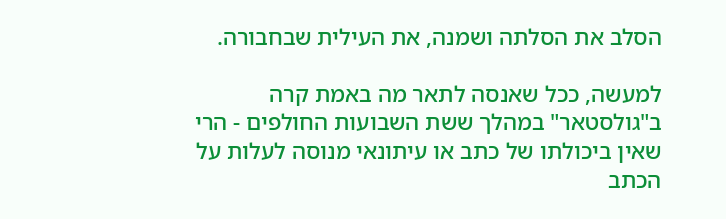הסלב את הסלתה ושמנה, את העילית שבחבורה.

למעשה, ככל שאנסה לתאר מה באמת קרה ב"גולסטאר" במהלך ששת השבועות החולפים - הרי שאין ביכולתו של כתב או עיתונאי מנוסה לעלות על הכתב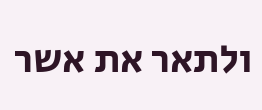ולתאר את אשר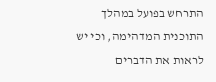התרחש בפועל במהלך התוכנית המדהימה, וכי יש לראות את הדברים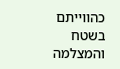כהווייתם בשטח והמצלמה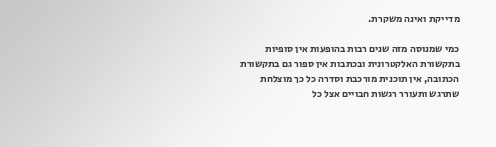מדייקת ואינה משקרת.

כמי שמנוסה מזה שנים רבות בהופעות אין סופיות בתקשורת האלקטרונית ובכתבות אין ספור גם בתקשורת הכתובה, אין תוכנית מורכבת וסדרה כל כך מוצלחת שתרגש ותעורר רגשות חבויים אצל כל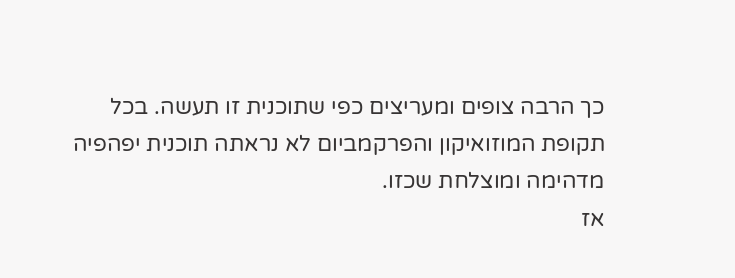כך הרבה צופים ומעריצים כפי שתוכנית זו תעשה. בכל תקופת המוזואיקון והפרקמביום לא נראתה תוכנית יפהפיה מדהימה ומוצלחת שכזו.
אז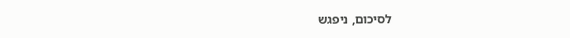לסיכום, ניפגש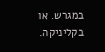במגרש. או בקליניקה.